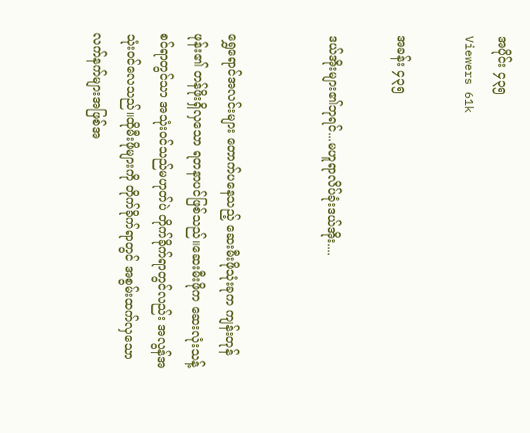အပိုင်း ၄၃၅
Viewers 61k

အခန်း ၄၃၅

ဒယ်အိုးများ၏ဘုရင်...မဟူရာလိပ်ခုံးဒယ်အိုး....


ရွှေရောင်အလင်းများ တောက်ပနေသည့် ဆေးမီးဖိုသုံးခုက ကျန်းတုန်ဖုန်း၏ တန်ဖိုးရှိလှသော ရတနာပင်ဖြစ်သည်။ဆေးမီးဖိုက ဆေးလုံးသန့်စင်ရာတွင်သာ အသုံးဝင်သည်မဟုတ်ပဲ တိုက်ခိုက်ရာတွင်လည်း အလွန်အသုံးဝင်လေသည်။ထိုမီးဖိုများကို တိုက်ခိုက်ရာတွင် အစွမ်းထက်လှသော လက်နက်များအဖြစ်အ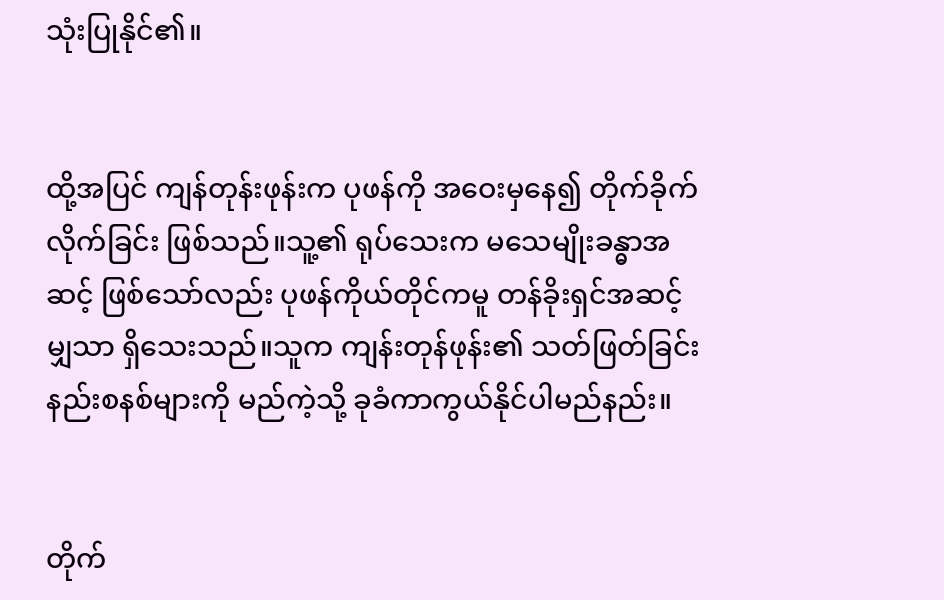သုံးပြုနိုင်၏။


ထို့အပြင် ကျန်တုန်းဖုန်းက ပုဖန်ကို အဝေးမှနေ၍ တိုက်ခိုက်လိုက်ခြင်း ဖြစ်သည်။သူ့၏ ရုပ်သေးက မသေမျိုးခန္ဓာအဆင့် ဖြစ်သော်လည်း ပုဖန်ကိုယ်တိုင်ကမူ တန်ခိုးရှင်အဆင့်မျှသာ ရှိသေးသည်။သူက ကျန်းတုန်ဖုန်း၏ သတ်ဖြတ်ခြင်းနည်းစနစ်များကို မည်ကဲ့သို့ ခုခံကာကွယ်နိုင်ပါမည်နည်း။


တိုက်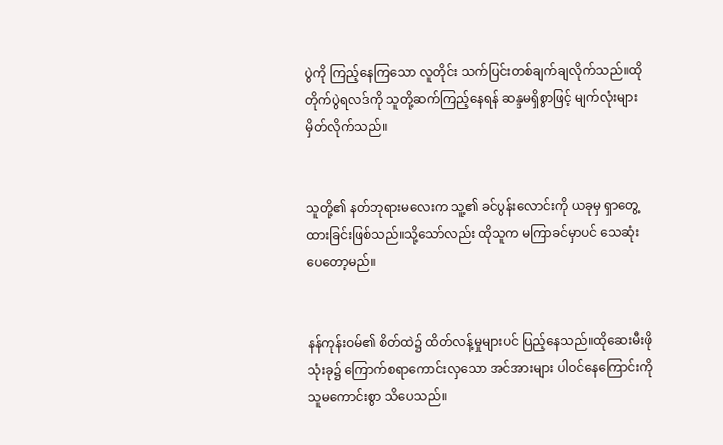ပွဲကို ကြည့်နေကြသော လူတိုင်း သက်ပြင်းတစ်ချက်ချလိုက်သည်။ထိုတိုက်ပွဲရလဒ်ကို သူတို့ဆက်ကြည့်နေရန် ဆန္ဒမရှိစွာဖြင့် မျက်လုံးများ မှိတ်လိုက်သည်။


သူတို့၏ နတ်ဘုရားမလေးက သူ့၏ ခင်ပွန်းလောင်းကို ယခုမှ ရှာတွေ့ထားခြင်းဖြစ်သည်။သို့သော်လည်း ထိုသူက မကြာခင်မှာပင် သေဆုံးပေတော့မည်။


နန်ကုန်းဝမ်၏ စိတ်ထဲ၌ ထိတ်လန့်မှုများပင် ပြည့်နေသည်။ထိုဆေးမီးဖိုသုံးခု၌ ကြောက်စရာကောင်းလှသော အင်အားများ ပါဝင်နေကြောင်းကို သူမကောင်းစွာ သိပေသည်။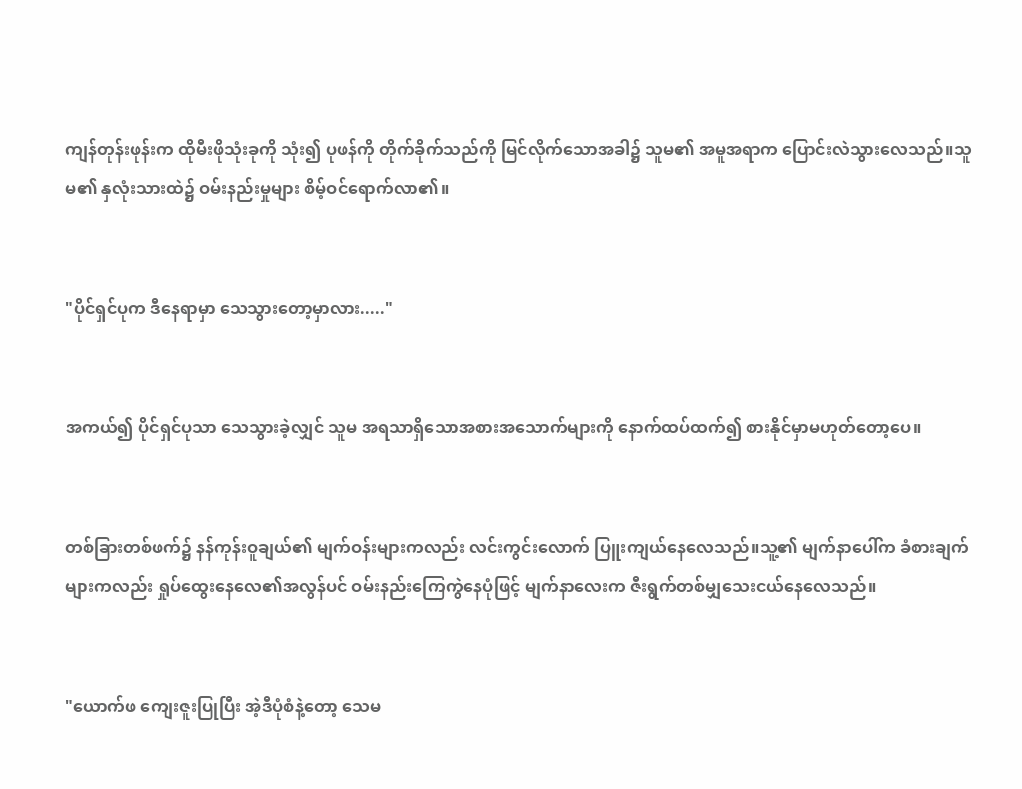ကျန်တုန်းဖုန်းက ထိုမီးဖိုသုံးခုကို သုံး၍ ပုဖန်ကို တိုက်ခိုက်သည်ကို မြင်လိုက်သောအခါ၌ သူမ၏ အမူအရာက ပြောင်းလဲသွားလေသည်။သူမ၏ နှလုံးသားထဲ၌ ဝမ်းနည်းမှုများ စိမ့်ဝင်ရောက်လာ၏။


"ပိုင်ရှင်ပုက ဒီနေရာမှာ သေသွားတော့မှာလား....."


အကယ်၍ ပိုင်ရှင်ပုသာ သေသွားခဲ့လျှင် သူမ အရသာရှိသောအစားအသောက်များကို နောက်ထပ်ထက်၍ စားနိုင်မှာမဟုတ်တော့ပေ။


တစ်ခြားတစ်ဖက်၌ နန်ကုန်းဝူချယ်၏ မျက်ဝန်းများကလည်း လင်းကွင်းလောက် ပြူးကျယ်နေလေသည်။သူ့၏ မျက်နာပေါ်က ခံစားချက်များကလည်း ရှုပ်ထွေးနေလေ၏အလွန်ပင် ဝမ်းနည်းကြေကွဲနေပုံဖြင့် မျက်နာလေးက ဇီးရွက်တစ်မျှသေးငယ်နေလေသည်။


"ယောက်ဖ ကျေးဇူးပြုပြီး အဲ့ဒီပုံစံနဲ့တော့ သေမ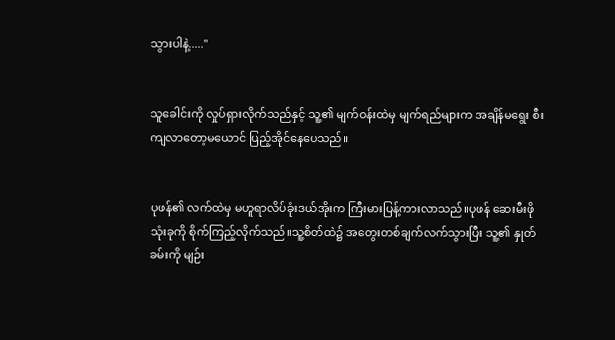သွားပါနဲ့....."


သူခေါင်းကို လှုပ်ရှားလိုက်သည်နှင့် သူ့၏ မျက်ဝန်းထဲမှ မျက်ရည်များက အချိန်မရွေး စီးကျလာတော့မယောင် ပြည့်အိုင်နေပေသည်။


ပုဖန်၏ လက်ထဲမှ မဟူရာလိပ်ခုံးဒယ်အိုးက ကြီးမားပြန့်ကားလာသည်။ပုဖန် ဆေးမီးဖို သုံးခုကို စိုက်ကြည့်လိုက်သည်။သူ့စိတ်ထဲ၌ အတွေးတစ်ချက်လက်သွားပြီး သူ့၏ နှုတ်ခမ်းကို မျဉ်း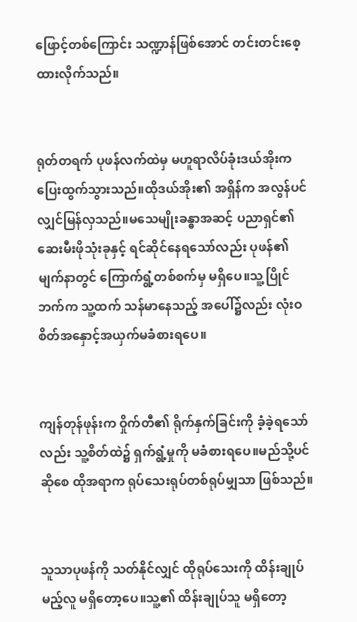ဖြောင့်တစ်ကြောင်း သဏ္ဍာန်ဖြစ်အောင် တင်းတင်းစေ့ထားလိုက်သည်။


ရုတ်တရက် ပုဖန်လက်ထဲမှ မဟူရာလိပ်ခုံးဒယ်အိုးက ပြေးထွက်သွားသည်။ထိုဒယ်အိုး၏ အရှိန်က အလွန်ပင် လျှင်မြန်လှသည်။မသေမျိုးခန္ဓာအဆင့် ပညာရှင်၏ ဆေးမီးဖိုသုံးခုနှင့် ရင်ဆိုင်နေရသော်လည်း ပုဖန်၏ မျက်နာတွင် ကြောက်ရွံ့တစ်စက်မှ မရှိပေ။သူ့ပြိုင်ဘက်က သူ့ထက် သန်မာနေသည့် အပေါ်၌လည်း လုံးဝ စိတ်အနှောင့်အယှက်မခံစားရပေ။


ကျန်တုန်ဖုန်းက ဝှိုက်တီ၏ ရိုက်နှက်ခြင်းကို ခံ့ခဲ့ရသော်လည်း သူ့စိတ်ထဲ၌ ရှက်ရွံ့မှုကို မခံစားရပေ။မည်သို့ပင် ဆိုစေ ထိုအရာက ရုပ်သေးရုပ်တစ်ရုပ်မျှသာ ဖြစ်သည်။


သူသာပုဖန်ကို သတ်နိုင်လျှင် ထိုရုပ်သေးကို ထိန်းချုပ်မည့်လူ မရှိတော့ပေ။သူ့၏ ထိန်းချုပ်သူ မရှိတော့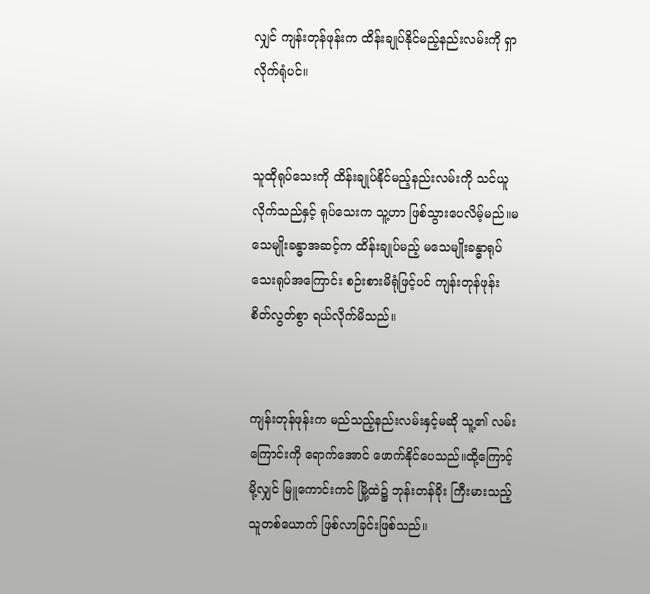လျှင် ကျန်းတုန်ဖုန်းက ထိန်းချုပ်နိုင်မည့်နည်းလမ်းကို ရှာလိုက်ရုံပင်။


သူထိုရုပ်သေးကို ထိန်းချုပ်နိုင်မည့်နည်းလမ်းကို သင်ယူလိုက်သည်နှင့် ရုပ်သေးက သူ့ဟာ ဖြစ်သွားပေလိမ့်မည်။မသေမျိုးခန္ဓာအဆင့်က ထိန်းချုပ်မည့် မသေမျိုးခန္ဓာရုပ်သေးရုပ်အကြောင်း စဉ်းစားမိရုံဖြင့်ပင် ကျန်းတုန်ဖုန်း စိတ်လွတ်စွာ ရယ်လိုက်မိသည်။


ကျန်းတုန်ဖုန်းက မည်သည့်နည်းလမ်းနှင့်မဆို သူ့၏ လမ်းကြောင်းကို ရောက်အောင် ဖောက်နိုင်ပေသည်။ထို့ကြောင့်မို့လျှင် မြူကောင်းကင် မြို့ထဲ၌ ဘုန်းတန်ခိုး ကြီးမားသည့် သူတစ်ယောက် ဖြစ်လာခြင်းဖြစ်သည်။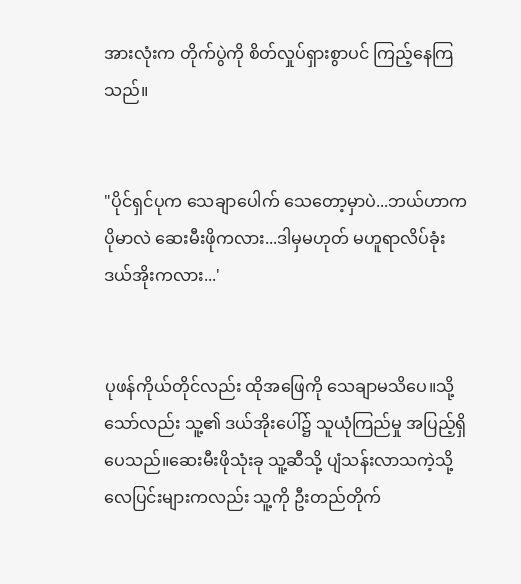အားလုံးက တိုက်ပွဲကို စိတ်လှုပ်ရှားစွာပင် ကြည့်နေကြသည်။


"ပိုင်ရှင်ပုက သေချာပေါက် သေတော့မှာပဲ...ဘယ်ဟာက ပိုမာလဲ ဆေးမီးဖိုကလား...ဒါမှမဟုတ် မဟူရာလိပ်ခုံးဒယ်အိုးကလား...'


ပုဖန်ကိုယ်တိုင်လည်း ထိုအဖြေကို သေချာမသိပေ။သို့သော်လည်း သူ့၏ ဒယ်အိုးပေါ်၌ သူယုံကြည်မှု အပြည့်ရှိပေသည်။ဆေးမီးဖိုသုံးခု သူ့ဆီသို့ ပျံသန်းလာသကဲ့သို့ လေပြင်းများကလည်း သူ့ကို ဦးတည်တိုက်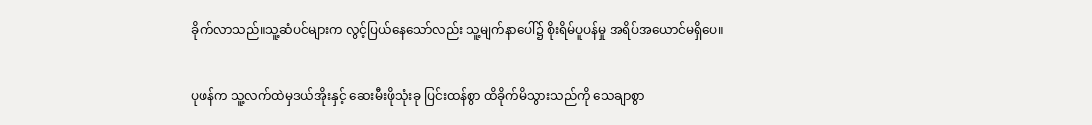ခိုက်လာသည်။သူ့ဆံပင်များက လွင့်ပြယ်နေသော်လည်း သူ့မျက်နာပေါ်၌ စိုးရိမ်ပူပန်မှု အရိပ်အယောင်မရှိပေ။


ပုဖန်က သူ့လက်ထဲမှဒယ်အိုးနှင့် ဆေးမီးဖိုသုံးခု ပြင်းထန်စွာ ထိခိုက်မိသွားသည်ကို သေချာစွာ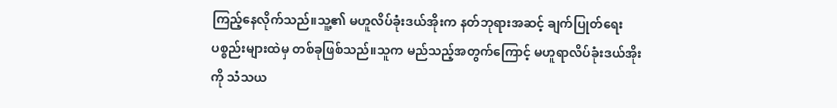ကြည့်နေလိုက်သည်။သူ့၏ မဟူလိပ်ခုံးဒယ်အိုးက နတ်ဘုရားအဆင့် ချက်ပြုတ်ရေးပစ္စည်းများထဲမှ တစ်ခုဖြစ်သည်။သူက မည်သည့်အတွက်ကြောင့် မဟူရာလိပ်ခုံးဒယ်အိုးကို သံသယ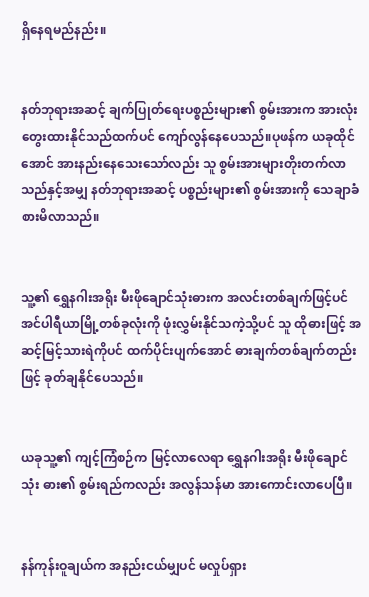ရှိနေရမည်နည်း။


နတ်ဘုရားအဆင့် ချက်ပြုတ်ရေးပစ္စည်းများ၏ စွမ်းအားက အားလုံးတွေးထားနိုင်သည်ထက်ပင် ကျော်လွန်နေပေသည်။ပုဖန်က ယခုထိုင်အောင် အားနည်းနေသေးသော်လည်း သူ စွမ်းအားများတိုးတက်လာသည်နှင့်အမျှ နတ်ဘုရားအဆင့် ပစ္စည်းများ၏ စွမ်းအားကို သေချာခံစားမိလာသည်။


သူ့၏ ရွှေနဂါးအရိုး မီးဖိုချောင်သုံးဓားက အလင်းတစ်ချက်ဖြင့်ပင် အင်ပါရီယာမြို့တစ်ခုလုံးကို ဖုံးလွှမ်းနိုင်သကဲ့သို့ပင် သူ ထိုဓားဖြင့် အဆင့်မြင့်သားရဲကိုပင် ထက်ပိုင်းပျက်အောင် ဓားချက်တစ်ချက်တည်းဖြင့် ခုတ်ချနိုင်ပေသည်။


ယခုသူ့၏ ကျင့်ကြံစဉ်က မြင့်လာလေရာ ရွှေနဂါးအရိုး မီးဖိုချောင်သုံး ဓား၏ စွမ်းရည်ကလည်း အလွန်သန်မာ အားကောင်းလာပေပြီ။


နန်ကုန်းဝူချယ်က အနည်းငယ်မျှပင် မလှုပ်ရှား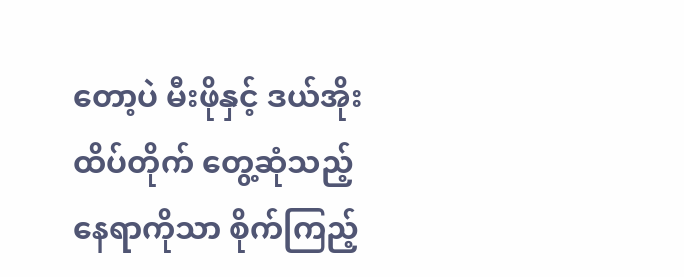တော့ပဲ မီးဖိုနှင့် ဒယ်အိုး ထိပ်တိုက် တွေ့ဆုံသည့် နေရာကိုသာ စိုက်ကြည့်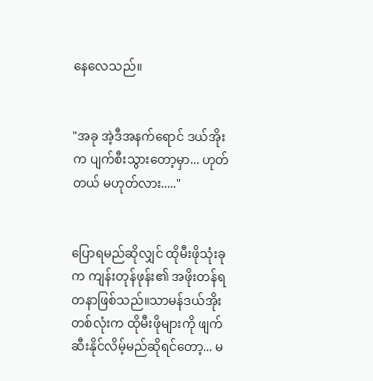နေလေသည်။


"အခု အဲ့ဒီအနက်ရောင် ဒယ်အိုးက ပျက်စီးသွားတော့မှာ... ဟုတ်တယ် မဟုတ်လား....."


ပြောရမည်ဆိုလျှင် ထိုမီးဖိုသုံးခုက ကျန်းတုန်ဖုန်း၏ အဖိုးတန်ရတနာဖြစ်သည်။သာမန်ဒယ်အိုးတစ်လုံးက ထိုမီးဖိုများကို ဖျက်ဆီးနိုင်လိမ့်မည်ဆိုရင်တော့... မ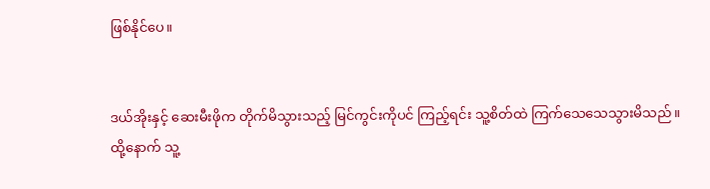ဖြစ်နိုင်ပေ။


ဒယ်အိုးနှင့် ဆေးမီးဖိုက တိုက်မိသွားသည့် မြင်ကွင်းကိုပင် ကြည့်ရင်း သူ့စိတ်ထဲ ကြက်သေသေသွားမိသည်။ထို့နောက် သူ့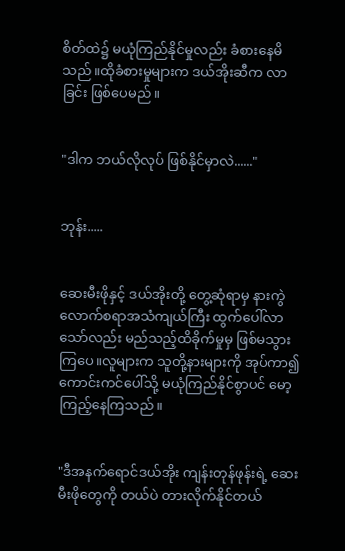စိတ်ထဲ၌ မယုံကြည်နိုင်မှုလည်း ခံစားနေမိသည်။ထိုခံစားမှုများက ဒယ်အိုးဆီက လာခြင်း ဖြစ်ပေမည်။


"ဒါက ဘယ်လိုလုပ် ဖြစ်နိုင်မှာလဲ......"


ဘုန်း.....


ဆေးမီးဖိုနှင့် ဒယ်အိုးတို့ တွေ့ဆုံရာမှ နားကွဲလောက်စရာအသံကျယ်ကြီး ထွက်ပေါ်လာသော်လည်း မည်သည့်ထိခိုက်မှုမှ ဖြစ်မသွားကြပေ။လူများက သူတို့နားများကို အုပ်ကာ၍ ကောင်းကင်ပေါ်သို့ မယုံကြည်နိုင်စွာပင် မော့ကြည့်နေကြသည်။


"ဒီအနက်ရောင်ဒယ်အိုး ကျန်းတုန်ဖုန်းရဲ့ ဆေးမီးဖိုတွေကို တယ်ပဲ တားလိုက်နိုင်တယ်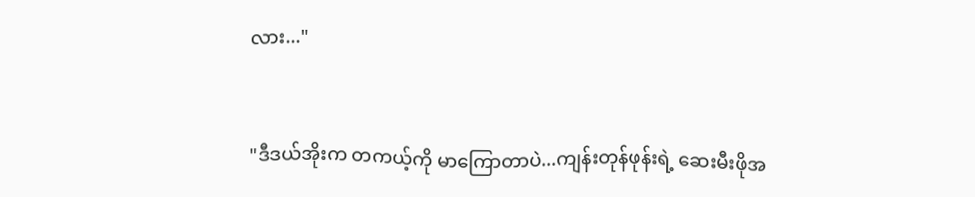လား..."


"ဒီဒယ်အိုးက တကယ့်ကို မာကြောတာပဲ...ကျန်းတုန်ဖုန်းရဲ့ ဆေးမီးဖိုအ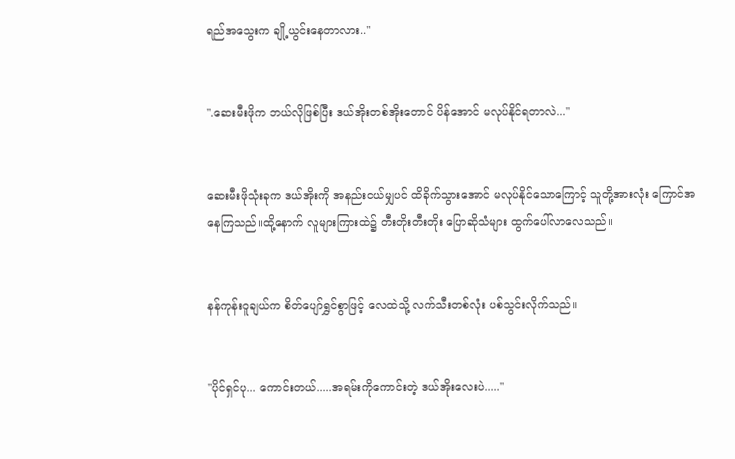ရည်အသွေးက ချို့ယွင်းနေတာလား.."


".ဆေးမီးဖိုက ဘယ်လိုဖြစ်ပြီး ဒယ်အိုးတစ်အိုးတောင် ပိန်အောင် မလုပ်နိုင်ရတာလဲ..."


ဆေးမီးဖိုသုံးခုက ဒယ်အိုးကို အနည်းငယ်မျှပင် ထိခိုက်သွားအောင် မလုပ်နိုင်သောကြောင့် သူတို့အားလုံး ကြောင်အနေကြသည်။ထို့နောက် လူများကြားထဲ၌ တီးတိုးတီးတိုး ပြောဆိုသံများ ထွက်ပေါ်လာလေသည်။


နန်ကုန်းဝူချယ်က စိတ်ပျော်ရွှင်စွာဖြင့် လေထဲသို့ လက်သီးတစ်လုံး ပစ်သွင်းလိုက်သည်။


"ပိုင်ရှင်ပု... ကောင်းတယ်.....အရမ်းကိုကောင်းတဲ့ ဒယ်အိုးလေးပဲ....."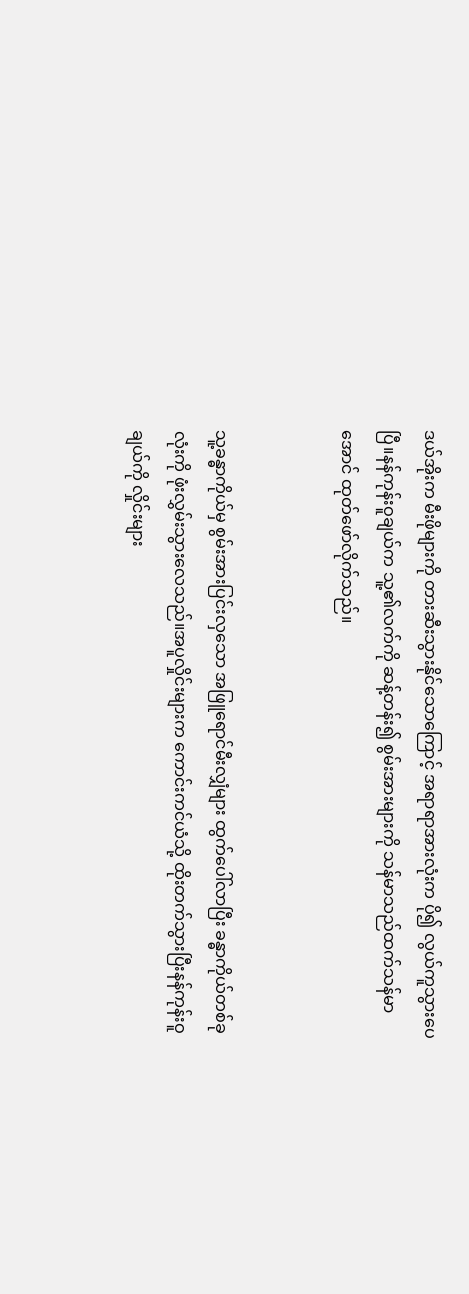ဒယ်အိုးက မီးဖိုများကို တားဆီးသွားနိုင်သောကြောင့် အရာရာအားလုံးက ပို၍ လွယ်ကူသွားပေပြီ။နန်ကုန်းဝူချယ်က သူ့၏လက်ကို ဆန့်တန်း၍ စွမ်းအားများကို သန်မာသည်ထက်သန်မာအောင် ထုတ်ဖော်လိုက်သည်။


သူ့ခန္ဓာကိုယ်မှ စွမ်းအားပြင်းလှသော အဖြူရောင်မီးလျှံများ ထွက်ပေါ်လာပြီး ခန္ဓာကိုယ်တစ်ခုလုံးကို ဖုံးလွှမ်းသွားလေသည်။အပူလှိုင်းများက ကောင်းကင်ယံသို့ ထိုးတက်သွားပြီးနန်ကုန်းဝူချယ်ကို လှိုင်းများ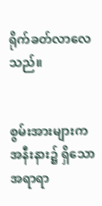ရိုက်ခတ်လာလေသည်။


စွမ်းအားများက အနီးနား၌ ရှိသော အရာရာ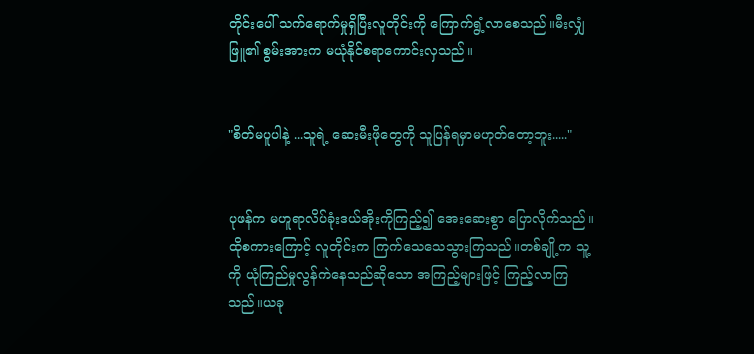တိုင်းပေါ် သက်ရောက်မှုရှိပြီးလူတိုင်းကို ကြောက်ရွံ့လာစေသည်။မီးလျှံဖြူ၏ စွမ်းအားက မယုံနိုင်စရာကောင်းလှသည်။


"စိတ်မပူပါနဲ့ ...သူရဲ့ ဆေးမီးဖိုတွေကို သူပြန်ရမှာမဟုတ်တော့ဘူး....."


ပုဖန်က မဟူရာလိပ်ခုံးဒယ်အိုးကိုကြည့်၍ အေးဆေးစွာ ပြောလိုက်သည်။ထိုစကားကြောင့် လူတိုင်းက ကြက်သေသေသွားကြသည်။တစ်ချို့က သူ့ကို ယုံကြည်မှုလွန်ကဲနေသည်ဆိုသော အကြည့်များဖြင့် ကြည့်လာကြသည်။ယခု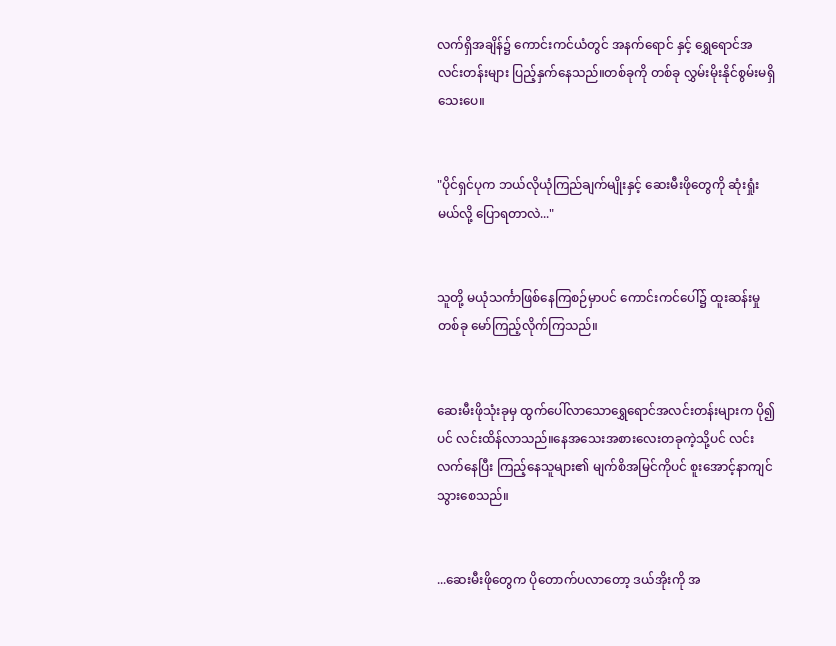လက်ရှိအချိန်၌ ကောင်းကင်ယံတွင် အနက်ရောင် နှင့် ရွှေရောင်အလင်းတန်းများ ပြည့်နှက်နေသည်။တစ်ခုကို တစ်ခု လွှမ်းမိုးနိုင်စွမ်းမရှိသေးပေ။


"ပိုင်ရှင်ပုက ဘယ်လိုယုံကြည်ချက်မျိုးနှင့် ဆေးမီးဖိုတွေကို ဆုံးရှုံးမယ်လို့ ပြောရတာလဲ..."


သူတို့ မယုံသင်္ကာဖြစ်နေကြစဉ်မှာပင် ကောင်းကင်ပေါ်၌ ထူးဆန်းမှု တစ်ခု မော်ကြည့်လိုက်ကြသည်။


ဆေးမီးဖိုသုံးခုမှ ထွက်ပေါ်လာသောရွှေရောင်အလင်းတန်းများက ပို၍ပင် လင်းထိန်လာသည်။နေအသေးအစားလေးတခုကဲ့သို့ပင် လင်းလက်နေပြီး ကြည့်နေသူများ၏ မျက်စိအမြင်ကိုပင် စူးအောင့်နာကျင်သွားစေသည်။


...ဆေးမီးဖိုတွေက ပိုတောက်ပလာတော့ ဒယ်အိုးကို အ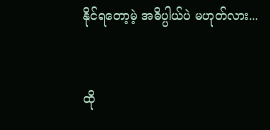နိုင်ရတော့မဲ့ အဓိပ္ပါယ်ပဲ မဟုတ်လား...


ထို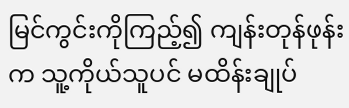မြင်ကွင်းကိုကြည့်၍ ကျန်းတုန်ဖုန်းက သူ့ကိုယ်သူပင် မထိန်းချုပ်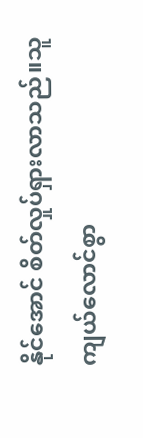နိုင်အောင် စိတ်လှုပ်ရှားလာသည်။သူ ကျယ်လောင်စွာ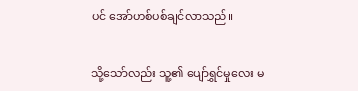ပင် အော်ဟစ်ပစ်ချင်လာသည်။


သို့သော်လည်း သူ့၏ ပျော်ရွှင်မှုလေး မ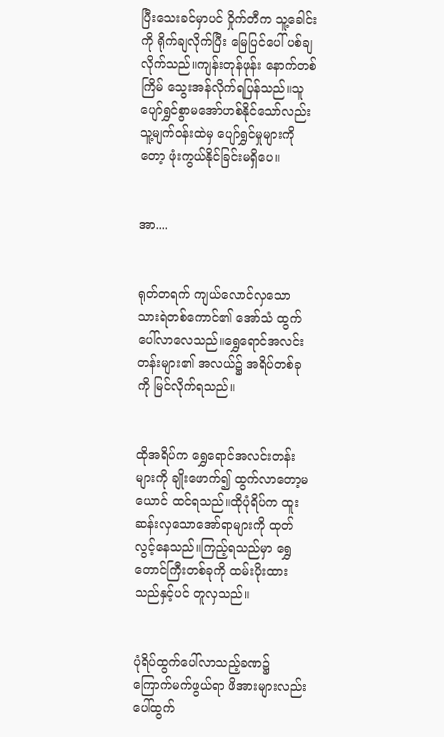ပြီးသေးခင်မှာပင် ဝှိုက်တီက သူ့ခေါင်းကို ရိုက်ချလိုက်ပြီး မြေပြင်ပေါ် ပစ်ချလိုက်သည်။ကျန်းတုန်ဖုန်း နောက်တစ်ကြိမ် သွေးအန်လိုက်ရပြန်သည်။သူ ပျော်ရွှင်စွာမအော်ဟစ်နိုင်သော်လည်း သူ့မျက်ဝန်းထဲမှ ပျော်ရွှင်မှုများကိုတော့ ဖုံးကွယ်နိုင်ခြင်းမရှိပေ။


အာ....


ရုတ်တရက် ကျယ်လောင်လှသော သားရဲတစ်ကောင်၏ အော်သံ ထွက်ပေါ်လာလေသည်။ရွှေရောင်အလင်းတန်းများ၏ အလယ်၌ အရိပ်တစ်ခုကို မြင်လိုက်ရသည်။


ထိုအရိပ်က ရွှေရောင်အလင်းတန်းများကို ချိုးဖောက်၍ ထွက်လာတော့မယောင် ထင်ရသည်။ထိုပုံရိပ်က ထူးဆန်းလှသောအော်ရာများကို ထုတ်လွင့်နေသည်။ကြည့်ရသည်မှာ ရွှေတောင်ကြီးတစ်ခုကို ထမ်းပိုးထားသည်နှင့်ပင် တူလှသည်။


ပုံရိပ်ထွက်ပေါ်လာသည့်ခဏ၌ ကြောက်မက်ဖွယ်ရာ ဖိအားများလည်း ပေါ်ထွက်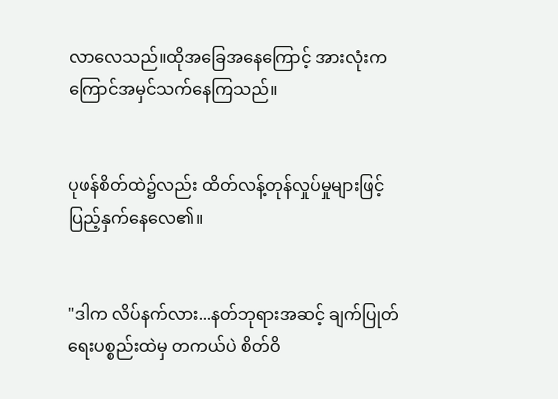လာလေသည်။ထိုအခြေအနေကြောင့် အားလုံးက ကြောင်အမှင်သက်နေကြသည်။


ပုဖန်စိတ်ထဲ၌လည်း ထိတ်လန့်တုန်လှုပ်မှုများဖြင့် ပြည့်နှက်နေလေ၏။


"ဒါက လိပ်နက်လား...နတ်ဘုရားအဆင့် ချက်ပြုတ်ရေးပစ္စည်းထဲမှ တကယ်ပဲ စိတ်ဝိ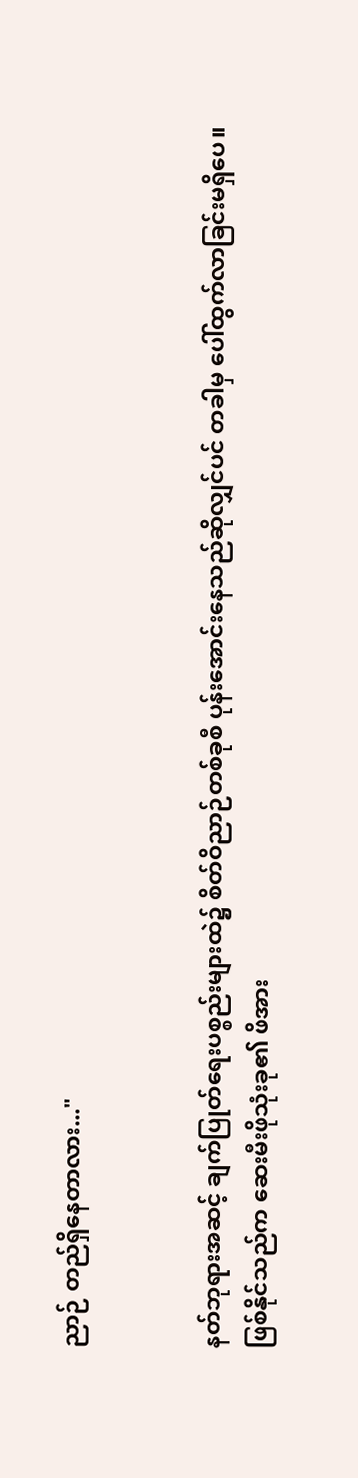ညာဉ် တည်ရှိနေတာလား..."


နတ်ဘုရားအဆင့် ချက်ပြုတ်ရေးပစ္စည်းများထဲ၌ စိတ်ဝိညာဉ်တစ်ခုစီ ပုန်းအောင်းနေသည်ဆိုလျှင်ပင် တခါမှ ပေါ်ထွက်လာခြင်းမရှိပေ။ဖြစ်နိုင်သည်က ဆေးမီးဖိုသုံးခု၏ ဖိအား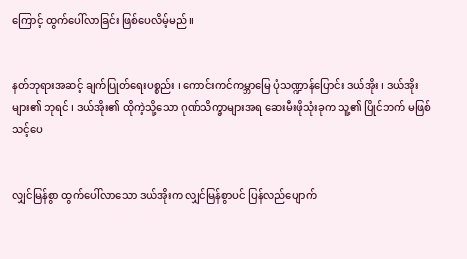ကြောင့် ထွက်ပေါ်လာခြင်း ဖြစ်ပေလိမ့်မည်။


နတ်ဘုရားအဆင့် ချက်ပြုတ်ရေးပစ္စည်း ၊ ကောင်းကင်ကမ္ဘာမြေ ပုံသဏ္ဍာန်ပြောင်း ဒယ်အိုး ၊ ဒယ်အိုးများ၏ ဘုရင် ၊ ဒယ်အိုး၏ ထိုကဲ့သို့သော ဂုဏ်သိက္ခာများအရ ဆေးမီးဖိုသုံးခုက သူ့၏ ပြိုင်ဘက် မဖြစ်သင့်ပေ


လျှင်မြန်စွာ ထွက်ပေါ်လာသော ဒယ်အိုးက လျှင်မြန်စွာပင် ပြန်လည်ပျောက်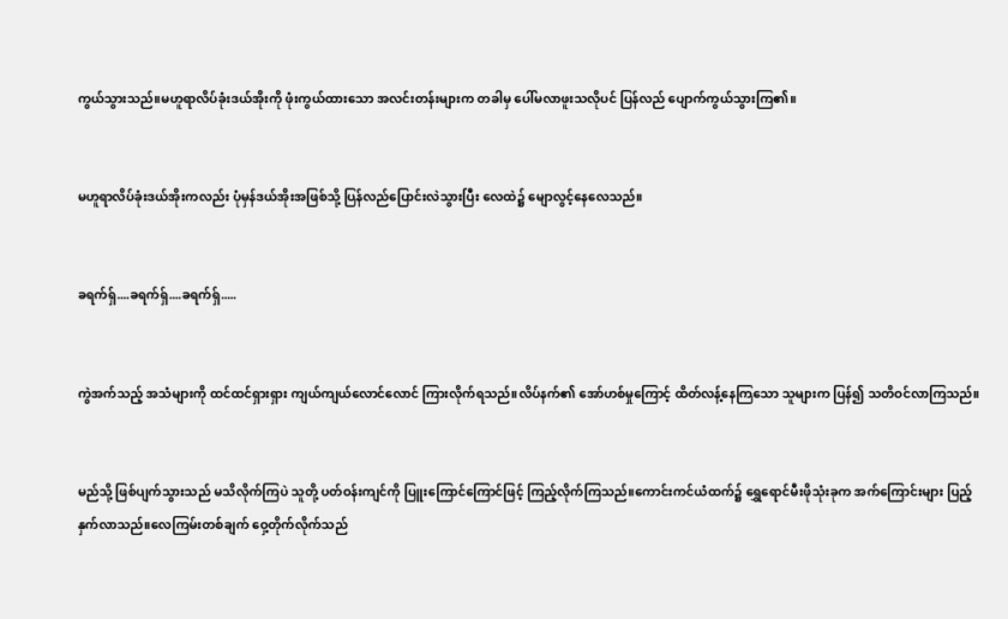ကွယ်သွားသည်။မဟူရာလိပ်ခုံးဒယ်အိုးကို ဖုံးကွယ်ထားသော အလင်းတန်းများက တခါမှ ပေါ်မလာဖူးသလိုပင် ပြန်လည် ပျောက်ကွယ်သွားကြ၏။


မဟူရာလိပ်ခုံးဒယ်အိုးကလည်း ပုံမှန်ဒယ်အိုးအဖြစ်သို့ ပြန်လည်ပြောင်းလဲသွားပြီး လေထဲ၌ မျောလွင့်နေလေသည်။


ခရက်ရှ်....ခရက်ရှ်....ခရက်ရှ်.....


ကွဲအက်သည့် အသံများကို ထင်ထင်ရှားရှား ကျယ်ကျယ်လောင်လောင် ကြားလိုက်ရသည်။လိပ်နက်၏ အော်ဟစ်မှုကြောင့် ထိတ်လန့်နေကြသော သူများက ပြန်၍ သတိဝင်လာကြသည်။


မည်သို့ ဖြစ်ပျက်သွားသည် မသိလိုက်ကြပဲ သူတို့ ပတ်ဝန်းကျင်ကို ပြူးကြောင်ကြောင်ဖြင့် ကြည့်လိုက်ကြသည်။ကောင်းကင်ယံထက်၌ ရွှေရောင်မီးဖိုသုံးခုက အက်ကြောင်းများ ပြည့်နှက်လာသည်။လေကြမ်းတစ်ချက် ဝှေ့တိုက်လိုက်သည်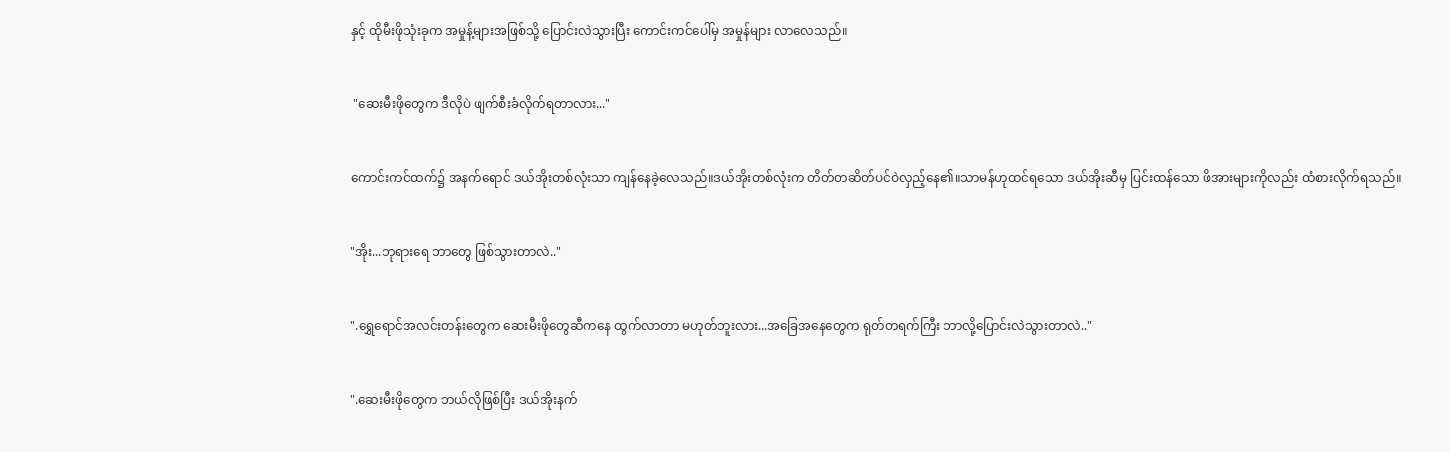နှင့် ထိုမီးဖိုသုံးခုက အမှုန့်များအဖြစ်သို့ ပြောင်းလဲသွားပြီး ကောင်းကင်ပေါ်မှ အမှုန်များ လာလေသည်။


 "ဆေးမီးဖိုတွေက ဒီလိုပဲ ဖျက်စီးခံလိုက်ရတာလား..."


ကောင်းကင်ထက်၌ အနက်ရောင် ဒယ်အိုးတစ်လုံးသာ ကျန်နေခဲ့လေသည်။ဒယ်အိုးတစ်လုံးက တိတ်တဆိတ်ပင်ဝဲလှည့်နေ၏။သာမန်ဟုထင်ရသော ဒယ်အိုးဆီမှ ပြင်းထန်သော ဖိအားများကိုလည်း ထံစားလိုက်ရသည်။


"အိုး...ဘုရားရေ ဘာတွေ ဖြစ်သွားတာလဲ.."


".ရွှေရောင်အလင်းတန်းတွေက ဆေးမီးဖိုတွေဆီကနေ ထွက်လာတာ မဟုတ်ဘူးလား...အခြေအနေတွေက ရုတ်တရက်ကြီး ဘာလို့ပြောင်းလဲသွားတာလဲ.."


".ဆေးမီးဖိုတွေက ဘယ်လိုဖြစ်ပြီး ဒယ်အိုးနက်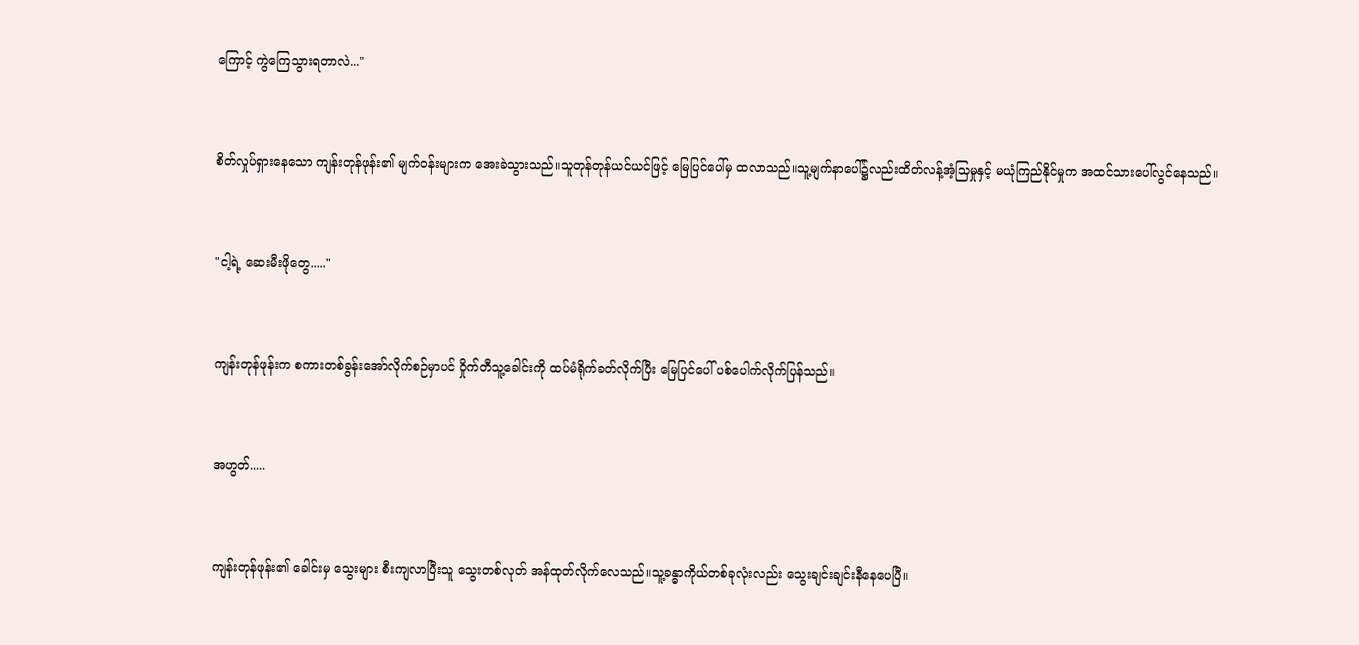ကြောင့် ကွဲကြေသွားရတာလဲ..."


စိတ်လှုပ်ရှားနေသော ကျန်းတုန်ဖုန်း၏ မျက်ဝန်းများက အေးခဲသွားသည်။သူတုန်တုန်ယင်ယင်ဖြင့် မြေပြင်ပေါ်မှ ထလာသည်။သူ့မျက်နာပေါ်၌လည်းထိတ်လန့်အံ့သြမှုနှင့် မယုံကြည်နိုင်မှုက အထင်သားပေါ်လွင်နေသည်။


"ငါ့ရဲ့ ဆေးမီးဖိုတွေ....."


ကျန်းတုန်ဖုန်းက စကားတစ်ခွန်းအော်လိုက်စဉ်မှာပင် ဝှိုက်တီသူ့ခေါင်းကို ထပ်မံရိုက်ခတ်လိုက်ပြီး မြေပြင်ပေါ် ပစ်ပေါက်လိုက်ပြန်သည်။


အဟွတ်.....


ကျန်းတုန်ဖုန်း၏ ခေါင်းမှ သွေးများ စီးကျလာပြီးသူ သွေးတစ်လုတ် အန်ထုတ်လိုက်လေသည်။သူ့ခန္ဓာကိုယ်တစ်ခုလုံးလည်း သွေးချင်းချင်းနီနေပေပြီ။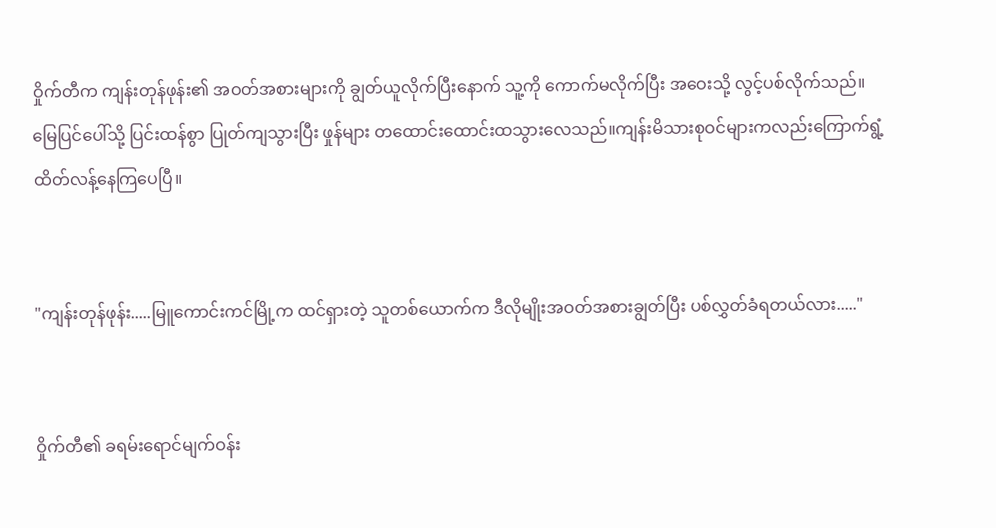ဝှိုက်တီက ကျန်းတုန်ဖုန်း၏ အဝတ်အစားများကို ချွတ်ယူလိုက်ပြီးနောက် သူ့ကို ကောက်မလိုက်ပြီး အဝေးသို့ လွင့်ပစ်လိုက်သည်။မြေပြင်ပေါ်သို့ ပြင်းထန်စွာ ပြုတ်ကျသွားပြီး ဖှုန်များ တထောင်းထောင်းထသွားလေသည်။ကျန်းမိသားစုဝင်များကလည်းကြောက်ရွံ့ထိတ်လန့်နေကြပေပြီ။


"ကျန်းတုန်ဖုန်း.....မြူကောင်းကင်မြို့က ထင်ရှားတဲ့ သူတစ်ယောက်က ဒီလိုမျိုးအဝတ်အစားချွတ်ပြီး ပစ်လွှတ်ခံရတယ်လား....."


ဝှိုက်တီ၏ ခရမ်းရောင်မျက်ဝန်း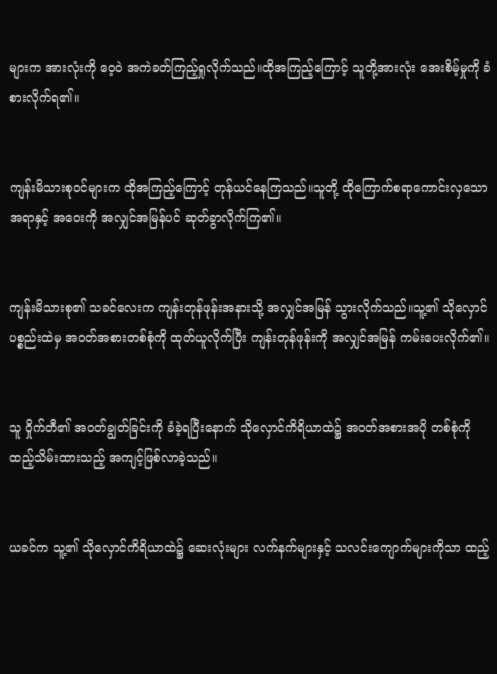များက အားလုံးကို ဝေ့ဝဲ အကဲခတ်ကြည့်ရှုလိုက်သည်။ထိုအကြည့်ကြောင့် သူတို့အားလုံး အေးစိမ့်မှုကို ခံစားလိုက်ရ၏။


ကျန်းမိသားစုဝင်များက ထိုအကြည့်ကြောင့် တုန်ယင်နေကြသည်။သူတို့ ထိုကြောက်စရာကောင်းလှသောအရာနှင့် အဝေးကို အလျှင်အမြန်ပင် ဆုတ်ခွာလိုက်ကြ၏။


ကျန်းမိသားစု၏ သခင်လေးက ကျန်းတုန်ဖုန်းအနားသို့ အလျှင်အမြန် သွားလိုက်သည်။သူ့၏ သိုလှောင်ပစ္စည်းထဲမှ အဝတ်အစားတစ်စုံကို ထုတ်ယူလိုက်ပြီး ကျန်းတုန်ဖုန်းကို အလျှင်အမြန် ကမ်းပေးလိုက်၏။


သူ ဝှိုက်တီ၏ အဝတ်ချွတ်ခြင်းကို ခံခဲ့ရပြီးနောက် သိုလှောင်ကိရိယာထဲ၌ အဝတ်အစားအပို တစ်စုံကို ထည့်သိမ်းထားသည့် အကျင့်ဖြစ်လာခဲ့သည်။


ယခင်က သူ့၏ သိုလှောင်ကိရိယာထဲ၌ ဆေးလုံးများ လက်နက်များနှင့် သလင်းကျောက်များကိုသာ ထည့်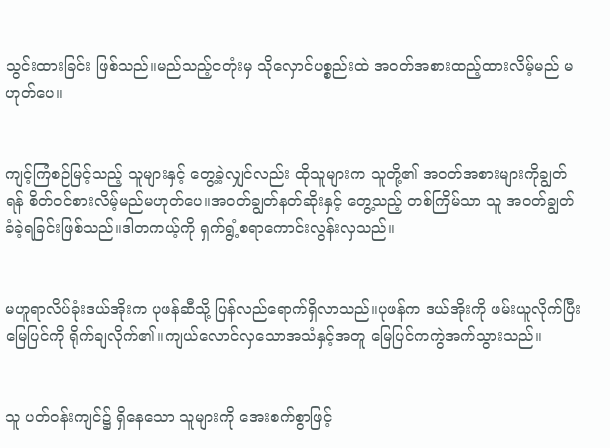သွင်းထားခြင်း ဖြစ်သည်။မည်သည့်ငတုံးမှ သိုလှောင်ပစ္စည်းထဲ အဝတ်အစားထည့်ထားလိမ့်မည် မဟုတ်ပေ။


ကျင့်ကြံစဉ်မြင့်သည့် သူများနှင့် တွေ့ခဲ့လျှင်လည်း ထိုသူများက သူတို့၏ အဝတ်အစားများကိုချွတ်ရန် စိတ်ဝင်စားလိမ့်မည်မဟုတ်ပေ။အဝတ်ချွတ်နတ်ဆိုးနှင့် တွေ့သည့် တစ်ကြိမ်သာ သူ အဝတ်ချွတ်ခံခဲ့ရခြင်းဖြစ်သည်။ဒါတကယ့်ကို ရှက်ရွံ့စရာကောင်းလွန်းလှသည်။


မဟူရာလိပ်ခုံးဒယ်အိုးက ပုဖန်ဆီသို့ ပြန်လည်ရောက်ရှိလာသည်။ပုဖန်က ဒယ်အိုးကို ဖမ်းယူလိုက်ပြီး မြေပြင်ကို ရိုက်ချလိုက်၏။ကျယ်လောင်လှသောအသံနှင့်အတူ မြေပြင်ကကွဲအက်သွားသည်။


သူ ပတ်ဝန်းကျင်၌ ရှိနေသော သူများကို အေးစက်စွာဖြင့်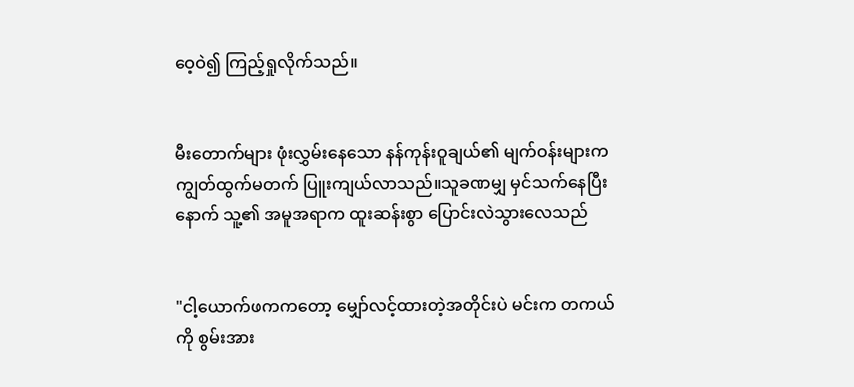ဝေ့ဝဲ၍ ကြည့်ရှုလိုက်သည်။


မီးတောက်များ ဖုံးလွှမ်းနေသော နန်ကုန်းဝူချယ်၏ မျက်ဝန်းများက ကျွတ်ထွက်မတက် ပြူးကျယ်လာသည်။သူခဏမျှ မှင်သက်နေပြီးနောက် သူ့၏ အမူအရာက ထူးဆန်းစွာ ပြောင်းလဲသွားလေသည်


"ငါ့ယောက်ဖကကတော့ မျှော်လင့်ထားတဲ့အတိုင်းပဲ မင်းက တကယ်ကို စွမ်းအား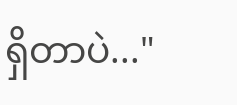ရှိတာပဲ..."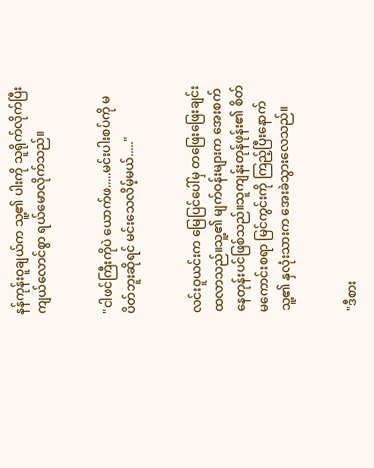နန်ကုန်းဝူချယ်က သူ့၏ ပါးကို သူရိုက်လိုက်ပြီး ကျယ်လောင်စွာ ရယ်မောလိုက်သည်။


"ငါဖင်ကြီးကိုပဲ ယောက်ဖ.....မင်းပါးစပ်ကို မပိတ်ဘူးဆိုရင် မင်းသေလိမ့်မယ်....."


လင်းဝူယင်းက မြေပြင်ပေါ်မှ တဖြေးဖြေးချင်းထလာသည်။သူ့၏ မျက်ဝန်းများက အေးစက်နေတုန်းပင်ဖြစ်သည်။သူကျန်းတုန်ဖုန်း၏ စိတ်မကောင်းစရာ မြင်ကွင်းကို ကြည့်ပြီးနောက် သူ့၏ နှလုံးသားက အေးခဲသွားလေသည်။


"ဒီစား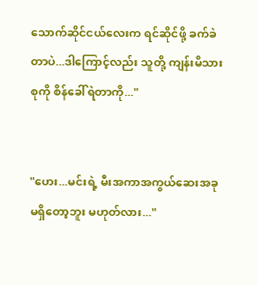သောက်ဆိုင်ငယ်လေးက ရင်ဆိုင်ဖို့ ခက်ခဲတာပဲ...ဒါကြောင့်လည်း သူတို့ ကျန်းမိသားစုကို စိန်ခေါ်ရဲတာကို..."


"ဟေး...မင်းရဲ့ မီးအကာအကွယ်ဆေးအခုမရှိတော့ဘူး မဟုတ်လား..."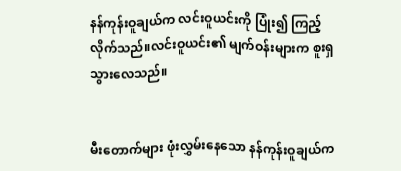နန်ကုန်းဝူချယ်က လင်းဝူယင်းကို ပြုံး၍ ကြည့်လိုက်သည်။လင်းဝူယင်း၏ မျက်ဝန်းများက စူးရှသွားလေသည်။


မီးတောက်များ ဖုံးလွှမ်းနေသော နန်ကုန်းဝူချယ်က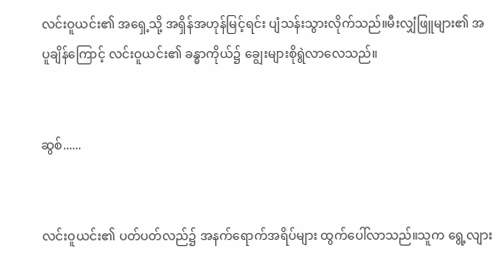လင်းဝူယင်း၏ အရှေ့သို့ အရှိန်အဟုန်မြင့်ရင်း ပျံသန်းသွားလိုက်သည်။မီးလျှံဖြူများ၏ အပူချိန်ကြောင့် လင်းဝူယင်း၏ ခန္ဓာကိုယ်၌ ချွေးများစိုရွဲလာလေသည်။


ဆွစ်......


လင်းဝူယင်း၏ ပတ်ပတ်လည်၌ အနက်ရောက်အရိပ်များ ထွက်ပေါ်လာသည်။သူက ရွေ့လျား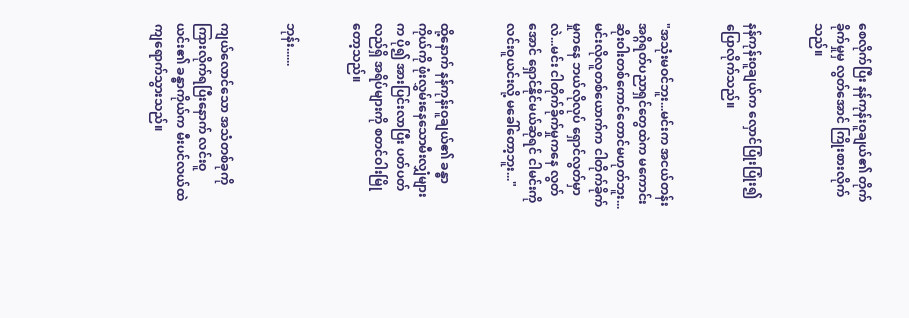စေလိုက်ပြီး နန်ကုန်းဝူချယ်၏ တိုက်ခိုက်မှုမှ လွတ်အောင် ကြိုးစားလိုက်သည်။


နန်ကုန်းဝူချယ်က လှောင်ပြုံးပြုံး၍ ပြောလိုက်သည်။


"အသုံးမဝင်ဘူး...မင်းက အငယ်တန်း အဂ္ဂိရတ်ပညာရှင်တွေထဲက မကောင်းဆိုးဝါးတစ်ကောင်တောင်မဟုတ်ဘူး...မင်းလိုလူတစ်ယောက်က ငါတိုက်ခိုက်မှုကနေ ဘယ်လိုလုပ် ရှောင်လွတ်မှာလဲ...မင်း ငါတိုက်ခိုက်မှုကနေ လွတ်အောင် ရှောင်နိုင်မယ်ဆိုရင် ငါမင်းကို လင်းဝူယင်းလို့ မခေါ်တော့ဘူး..."


ထို့နောက် နန်ကုန်းဝူချယ်၏ ခန္ဓာကိုယ်ကို ဖုံးလွှမ်းနေသောမီးလျှံများက ပို၍ အားပြင်းလာပြီး ပတ်ပတ်လည်ရှိ အရိပ်များကို စတင်ဝါးမြိုတော့သည်။


ဘုန်း......


ကျယ်လောင်သော အသံတစ်ခုကို ကြားလိုက်ရပြီးနောက် လင်းဝူယင်း၏ ခန္ဓာကိုယ်က မီးပင်လယ်ထဲ ကျရောက်သွားသည်။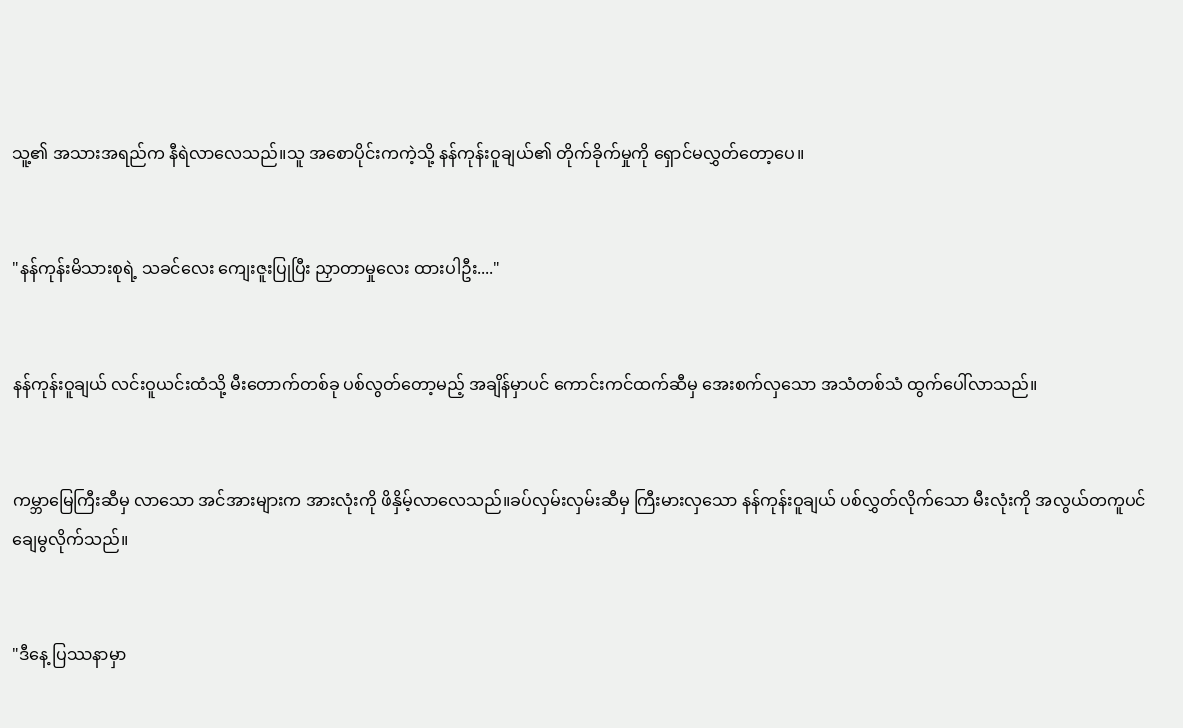သူ့၏ အသားအရည်က နီရဲလာလေသည်။သူ အစောပိုင်းကကဲ့သို့ နန်ကုန်းဝူချယ်၏ တိုက်ခိုက်မှုကို ရှောင်မလွှတ်တော့ပေ။


"နန်ကုန်းမိသားစုရဲ့ သခင်လေး ကျေးဇူးပြုပြီး ညှာတာမှုလေး ထားပါဦး...."


နန်ကုန်းဝူချယ် လင်းဝူယင်းထံသို့ မီးတောက်တစ်ခု ပစ်လွတ်တော့မည့် အချိန်မှာပင် ကောင်းကင်ထက်ဆီမှ အေးစက်လှသော အသံတစ်သံ ထွက်ပေါ်လာသည်။


ကမ္ဘာမြေကြီးဆီမှ လာသော အင်အားများက အားလုံးကို ဖိနှိမ့်လာလေသည်။ခပ်လှမ်းလှမ်းဆီမှ ကြီးမားလှသော နန်ကုန်းဝူချယ် ပစ်လွှတ်လိုက်သော မီးလုံးကို အလွယ်တကူပင် ချေမွလိုက်သည်။


"ဒီနေ့ ပြဿနာမှာ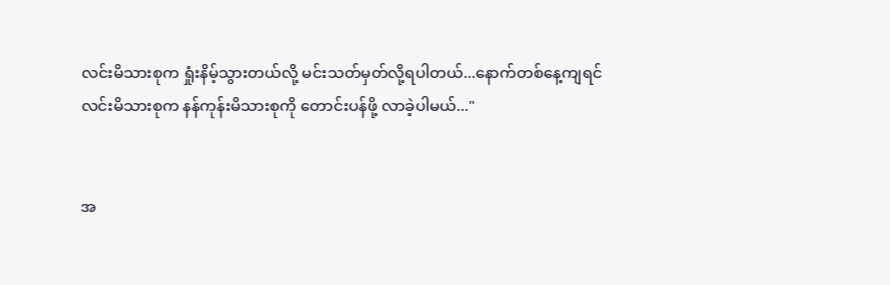လင်းမိသားစုက ရှုံးနိမ့်သွားတယ်လို့ မင်းသတ်မှတ်လို့ရပါတယ်...နောက်တစ်နေ့ကျရင် လင်းမိသားစုက နန်ကုန်းမိသားစုကို တောင်းပန်ဖို့ လာခဲ့ပါမယ်..."


အ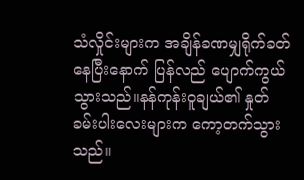သံလှိုင်းများက အချိန်ခဏမျှရိုက်ခတ်နေပြီးနောက် ပြန်လည် ပျောက်ကွယ်သွားသည်။နန်ကုန်းဝူချယ်၏ နှုတ်ခမ်းပါးလေးများက ကော့တက်သွားသည်။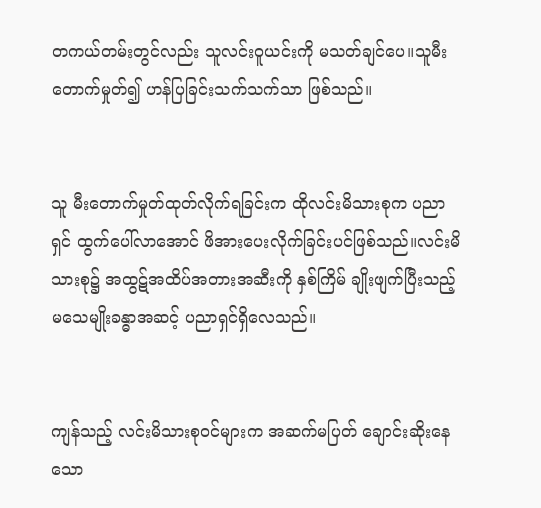တကယ်တမ်းတွင်လည်း သူလင်းဝူယင်းကို မသတ်ချင်ပေ။သူမီးတောက်မှုတ်၍ ဟန်ပြခြင်းသက်သက်သာ ဖြစ်သည်။


သူ မီးတောက်မှုတ်ထုတ်လိုက်ရခြင်းက ထိုလင်းမိသားစုက ပညာရှင် ထွက်ပေါ်လာအောင် ဖိအားပေးလိုက်ခြင်းပင်ဖြစ်သည်။လင်းမိသားစု၌ အထွဋ်အထိပ်အတားအဆီးကို နှစ်ကြိမ် ချိုးဖျက်ပြီးသည့် မသေမျိုးခန္ဓာအဆင့် ပညာရှင်ရှိလေသည်။


ကျန်သည့် လင်းမိသားစုဝင်များက အဆက်မပြတ် ချောင်းဆိုးနေသော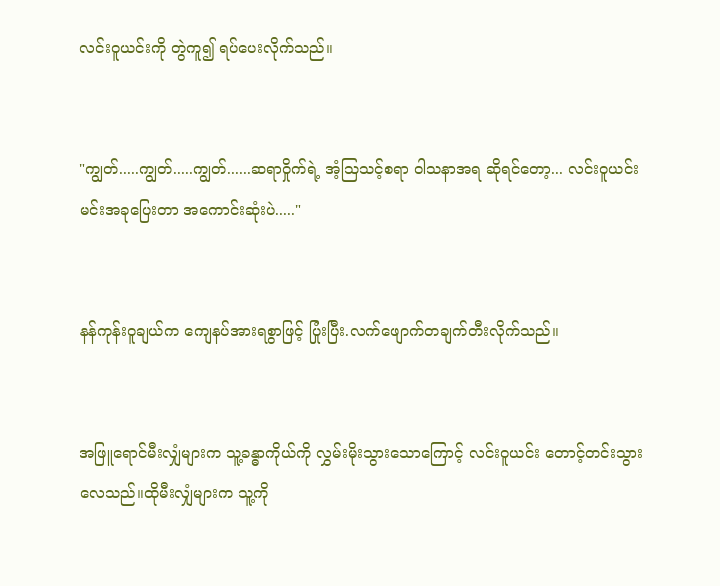လင်းဝူယင်းကို တွဲကူ၍ ရပ်ပေးလိုက်သည်။


"ကျွတ်.....ကျွတ်.....ကျွတ်......ဆရာဝှိုက်ရဲ့ အံ့သြသင့်စရာ ဝါသနာအရ ဆိုရင်တော့... လင်းဝူယင်း မင်းအခုပြေးတာ အကောင်းဆုံးပဲ....."


နန်ကုန်းဝူချယ်က ကျေနပ်အားရစွာဖြင့် ပြုံးပြီး.လက်ဖျောက်တချက်တီးလိုက်သည်။


အဖြူရောင်မီးလျှံများက သူ့ခန္ဓာကိုယ်ကို လွှမ်းမိုးသွားသောကြောင့် လင်းဝူယင်း တောင့်တင်းသွားလေသည်။ထိုမီးလျှံများက သူ့ကို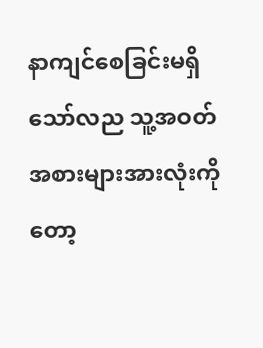နာကျင်စေခြင်းမရှိသော်လည သူ့အဝတ်အစားများအားလုံးကိုတော့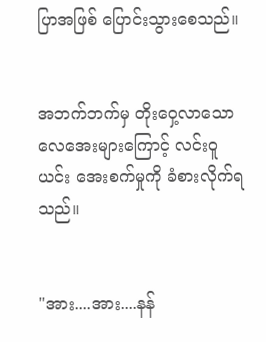ပြာအဖြစ် ပြောင်းသွားစေသည်။


အဘက်ဘက်မှ တိုးဝှေ့လာသော လေအေးများကြောင့် လင်းဝူယင်း အေးစက်မှုကို ခံစားလိုက်ရသည်။


"အား....အား....နန်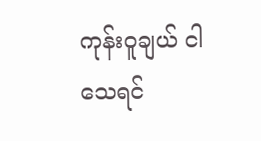ကုန်းဝူချယ် ငါသေရင်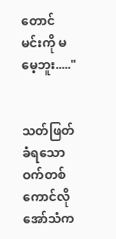တောင် မင်းကို မမေ့ဘူး....."


သတ်ဖြတ်ခံရသော ဝက်တစ်ကောင်လို အော်သံက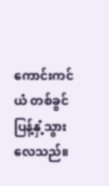ကောင်းကင်ယံ တစ်ခွင် ပြန့်နှံ့သွားလေသည်။